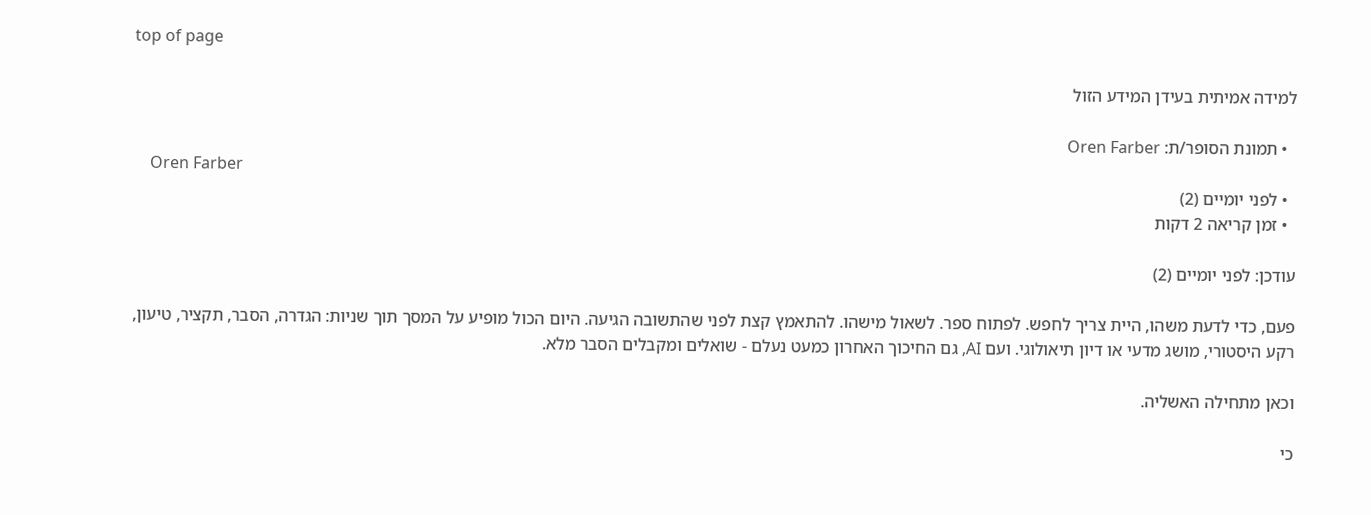top of page

למידה אמיתית בעידן המידע הזול

  • תמונת הסופר/ת: Oren Farber
    Oren Farber
  • לפני יומיים (2)
  • זמן קריאה 2 דקות

עודכן: לפני יומיים (2)

פעם, כדי לדעת משהו, היית צריך לחפש. לפתוח ספר. לשאול מישהו. להתאמץ קצת לפני שהתשובה הגיעה. היום הכול מופיע על המסך תוך שניות: הגדרה, הסבר, תקציר, טיעון, רקע היסטורי, מושג מדעי או דיון תיאולוגי. ועם AI, גם החיכוך האחרון כמעט נעלם - שואלים ומקבלים הסבר מלא.

וכאן מתחילה האשליה.

כי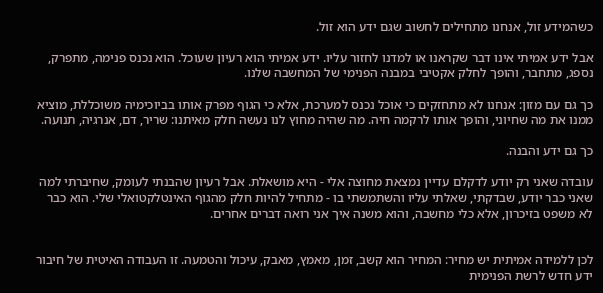כשהמידע זול, אנחנו מתחילים לחשוב שגם ידע הוא זול.

אבל ידע אמיתי אינו דבר שקראנו או למדנו לחזור עליו. ידע אמיתי הוא רעיון שעוכל. הוא נכנס פנימה, מתפרק, נספג, מתחבר, והופך לחלק אקטיבי במבנה הפנימי של המחשבה שלנו.

כך גם עם מזון: אנחנו לא מתחזקים כי אוכל נכנס למערכת, אלא כי הגוף מפרק אותו בביוכימיה משוכללת, מוציא ממנו את מה שחיוני, והופך אותו לרקמה חיה. מה שהיה מחוץ לנו נעשה חלק מאיתנו: שריר, דם, אנרגיה, תנועה.

כך גם ידע והבנה.

עובדה שאני רק יודע לדקלם עדיין נמצאת מחוצה אלי - היא מושאלת. אבל רעיון שהבנתי לעומק, שחיברתי למה שאני כבר יודע, שבדקתי, שאלתי עליו והשתמשתי בו - מתחיל להיות חלק מהגוף האינטלקטואלי שלי. הוא כבר לא משפט בזיכרון, אלא כלי מחשבה, והוא משנה איך אני רואה דברים אחרים.


לכן ללמידה אמיתית יש מחיר: המחיר הוא קשב, זמן, מאמץ, מאבק, עיכול והטמעה. זו העבודה האיטית של חיבור ידע חדש לרשת הפנימית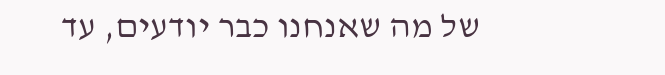של מה שאנחנו כבר יודעים, עד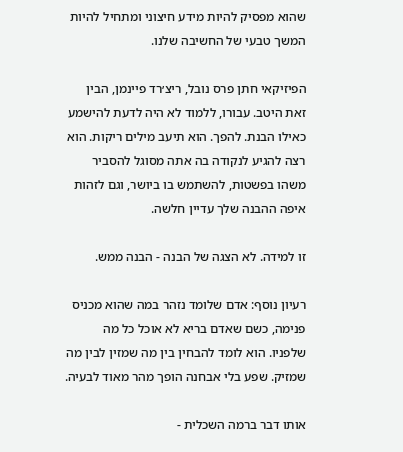שהוא מפסיק להיות מידע חיצוני ומתחיל להיות המשך טבעי של החשיבה שלנו.

הפיזיקאי חתן פרס נובל, ריצ׳רד פיינמן, הבין זאת היטב. עבורו, ללמוד לא היה לדעת להישמע כאילו הבנת. להפך. הוא תיעב מילים ריקות. הוא רצה להגיע לנקודה בה אתה מסוגל להסביר משהו בפשטות, להשתמש בו ביושר, וגם לזהות איפה ההבנה שלך עדיין חלשה.

זו למידה. לא הצגה של הבנה - הבנה ממש.

רעיון נוסף: אדם שלומד נזהר במה שהוא מכניס פנימה, כשם שאדם בריא לא אוכל כל מה שלפניו. הוא לומד להבחין בין מה שמזין לבין מה שמזיק. שפע בלי אבחנה הופך מהר מאוד לבעיה.

אותו דבר ברמה השכלית -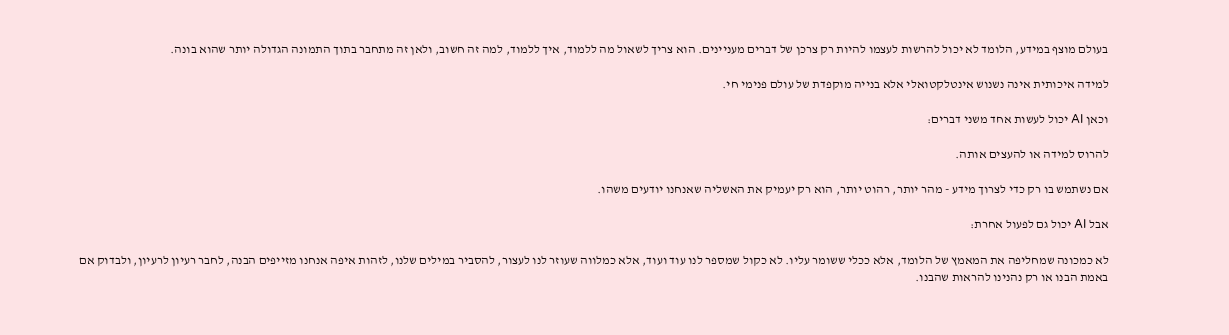בעולם מוצף במידע, הלומד לא יכול להרשות לעצמו להיות רק צרכן של דברים מעניינים. הוא צריך לשאול מה ללמוד, איך ללמוד, למה זה חשוב, ולאן זה מתחבר בתוך התמונה הגדולה יותר שהוא בונה.

למידה איכותית אינה נשנוש אינטלקטואלי אלא בנייה מוקפדת של עולם פנימי חי.

וכאן AI יכול לעשות אחד משני דברים:

להרוס למידה או להעצים אותה.

אם נשתמש בו רק כדי לצרוך מידע - מהר יותר, רהוט יותר, הוא רק יעמיק את האשליה שאנחנו יודעים משהו.

אבל AI יכול גם לפעול אחרת:

לא כמכונה שמחליפה את המאמץ של הלומד, אלא ככלי ששומר עליו. לא כקול שמספר לנו עוד ועוד, אלא כמלווה שעוזר לנו לעצור, להסביר במילים שלנו, לזהות איפה אנחנו מזייפים הבנה, לחבר רעיון לרעיון, ולבדוק אם באמת הבנו או רק נהנינו להראות שהבנו.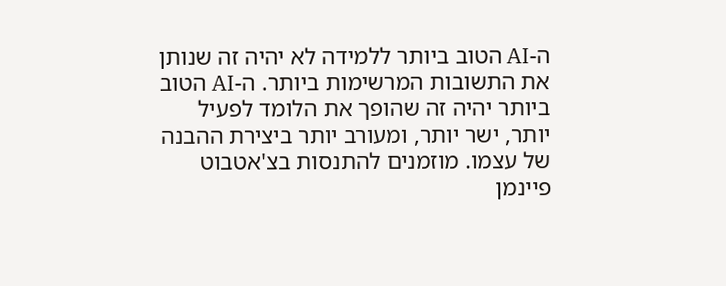ה-AI הטוב ביותר ללמידה לא יהיה זה שנותן את התשובות המרשימות ביותר. ה-AI הטוב ביותר יהיה זה שהופך את הלומד לפעיל יותר, ישר יותר, ומעורב יותר ביצירת ההבנה של עצמו. מוזמנים להתנסות בצ'אטבוט פיינמן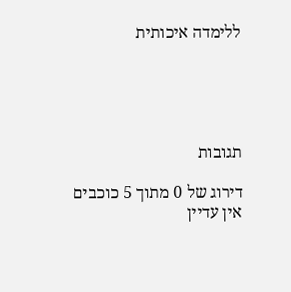ללימדה איכותית





תגובות

דירוג של 0 מתוך 5 כוכבים
אין עדיין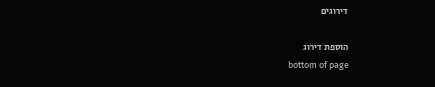דירוגים

הוספת דירוג
bottom of page